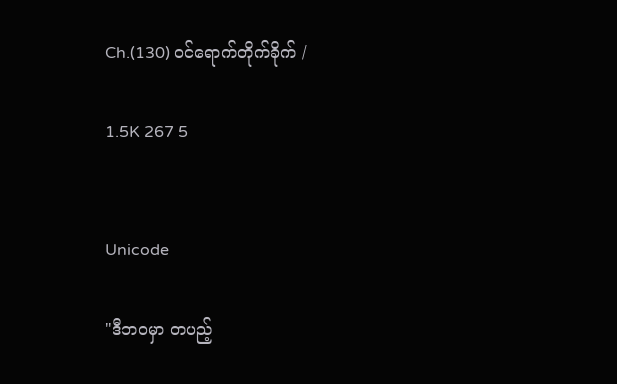Ch.(130) ဝင်ရောက်တိုက်ခိုက် /

1.5K 267 5


Unicode

"ဒီဘဝမှာ တပည့်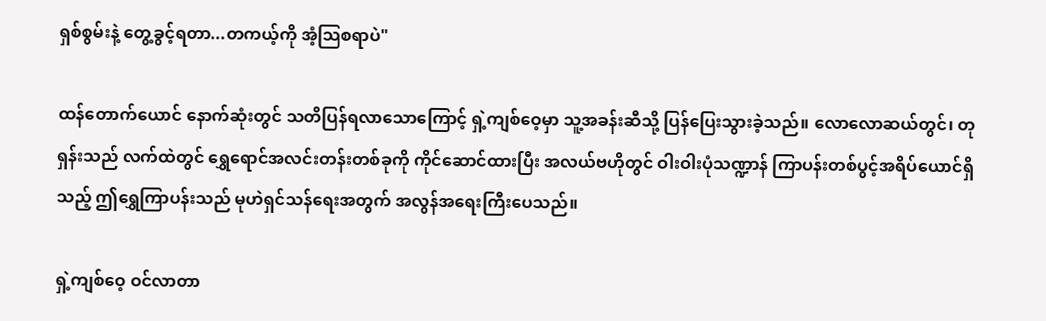ရှစ်စွမ်းနဲ့ တွေ့ခွင့်ရတာ...တကယ့်ကို အံ့သြစရာပဲ"

ထန်တောက်ယောင် နောက်ဆုံးတွင် သတိပြန်ရလာသောကြောင့် ရှဲ့ကျစ်ဝေ့မှာ သူ့အခန်းဆီသို့ ပြန်ပြေးသွားခဲ့သည်။ လောလောဆယ်တွင်၊ တုရှန်းသည် လက်ထဲတွင် ရွှေရောင်အလင်းတန်းတစ်ခုကို ကိုင်ဆောင်ထားပြီး အလယ်ဗဟိုတွင် ဝါးဝါးပုံသဏ္ဍာန် ကြာပန်းတစ်ပွင့်အရိပ်ယောင်ရှိသည့် ဤရွှေကြာပန်းသည် မုဟဲရှင်သန်ရေးအတွက် အလွန်အရေးကြီးပေသည်။

ရှဲ့ကျစ်ဝေ့ ဝင်လာတာ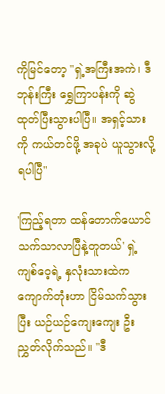ကိုမြင်တော့ "ရှဲ့အကြီးအကဲ၊ ဒီဘုန်းကြီး ရွှေကြာပန်းကို ဆွဲထုတ်ပြီးသွားပါပြီ။ အရှင့်သားကို ကယ်တင်ဖို့ အခုပဲ ယူသွားလို့ရပါပြီ"

'ကြည့်ရတာ ထန်တောက်ယောင် သက်သာလာပြီနဲ့တူတယ်' ရှဲ့ကျစ်ဝေ့ရဲ့ နှလုံးသားထဲက ကျောက်တုံးဟာ ငြိမ်သက်သွားပြီး ယဉ်ယဉ်ကျေးကျေး ဦးညွှတ်လိုက်သည်။ "ဒီ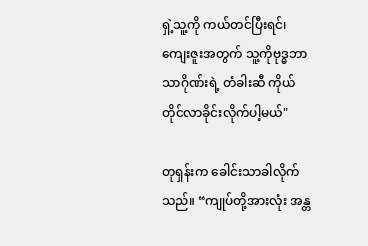ရှဲ့သူ့ကို ကယ်တင်ပြီးရင်၊ ကျေးဇူးအတွက် သူ့ကိုဗုဒ္ဓဘာသာဂိုဏ်းရဲ့ တံခါးဆီ ကိုယ်တိုင်လာခိုင်းလိုက်ပါ့မယ်"

တုရှန်းက ခေါင်းသာခါလိုက်သည်။ “ကျုပ်တို့အားလုံး အန္တ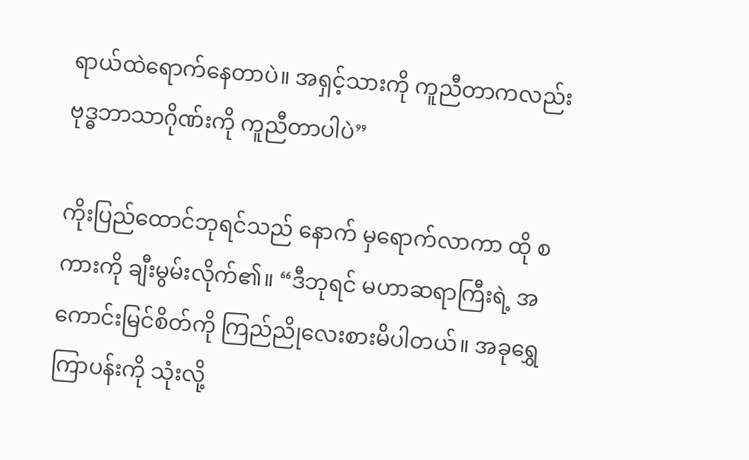ရာယ်ထဲရောက်နေတာပဲ။ အရှင့်သားကို ကူညီတာကလည်း ဗုဒ္ဓဘာသာဂိုဏ်းကို ကူညီတာပါပဲ”

ကိုးပြည်ထောင်ဘုရင်သည် နောက် မှရောက်လာကာ ထို စကားကို ချီးမွမ်းလိုက်၏။ “ဒီဘုရင် မဟာဆရာကြီးရဲ့ အကောင်းမြင်စိတ်ကို ကြည်ညိုလေးစားမိပါတယ်။ အခုရွှေကြာပန်းကို သုံးလို့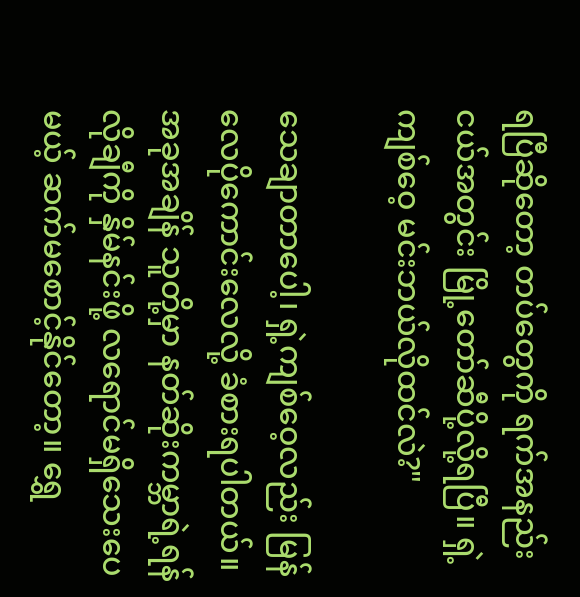ရပြီဆိုတော့ တပ်တွေကို ရက်အနည်းငယ်အတွင်း မြို့တော်ဆီပို့လို့ရပြီ။ ရှဲ့ကျစ်ဝေ့ မင်းဘယ်လိုထင်လဲ?"

သေချာတာပေါ့၊ ရှဲ့ကျစ်ဝေ့လည်း မြန်လေပိုကောင်းလေလို့ ခံစားရပါတယ်။ အခုအချိန် သူတို့မှာ နတ်ဆိုးကမ္ဘာရဲ့ရန်လိုချီကို နှိမ်နင်းဖို့ လရောင်မရှိသေးပေမယ့် ဆက်မစောင့်နိုင်တော့။ ရွှေ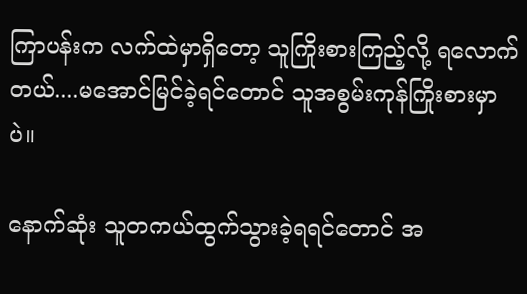ကြာပန်းက လက်ထဲမှာရှိတော့ သူကြိုးစားကြည့်လို့ ရလောက်တယ်....မအောင်မြင်ခဲ့ရင်တောင် သူအစွမ်းကုန်ကြိုးစားမှာပဲ။

နောက်ဆုံး သူတကယ်ထွက်သွားခဲ့ရရင်တောင် အ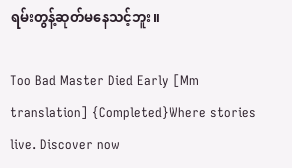ရမ်းတွန့်ဆုတ်မနေသင့်ဘူး။

Too Bad Master Died Early [Mm translation] {Completed}Where stories live. Discover now